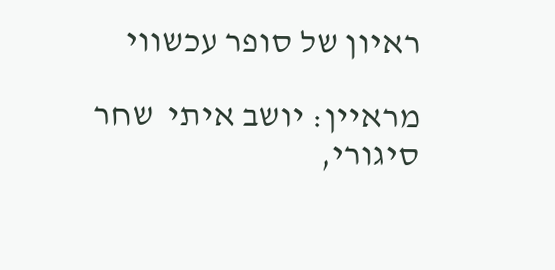ראיון של סופר עכשווי

מראיין: יושב איתי  שחר סיגורי,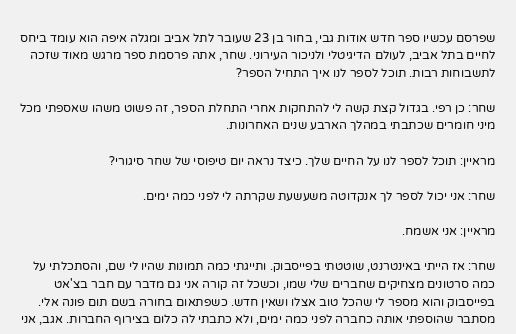שפרסם עכשיו ספר חדש אודות גבי, בחור בן 23 שעובר לתל אביב ומגלה איפה הוא עומד ביחס לחיים בתל אביב, לעולם הדיגיטלי ולניכור העירוני. שחר, אתה פרסמת ספר מרגש מאוד שזכה לתשבוחות רבות. תוכל לספר לנו איך התחיל הספר?

שחר: כן רפי. בגדול קצת קשה לי להתחקות אחרי התחלת הספר, זה פשוט משהו שאספתי מכל מיני חומרים שכתבתי במהלך הארבע שנים האחרונות.

מראיין: תוכל לספר לנו על החיים שלך. כיצד נראה יום טיפוסי של שחר סיגורי?

שחר: אני יכול לספר לך אנקדוטה משעשעת שקרתה לי לפני כמה ימים.

מראיין: אני אשמח.

שחר: אז הייתי באינטרנט, שוטטתי בפייסבוק. ותייגתי כמה תמונות שהיו לי שם, והסתכלתי על כמה סרטונים מצחיקים שחברים שלי שמו, וכשכל זה קורה אני גם מדבר עם חבר בצ'אט בפייסבוק והוא מספר לי שהכל טוב אצלו ושאין חדש. כשפתאום בחורה בשם תום פונה אלי. מסתבר שהוספתי אותה כחברה לפני כמה ימים, ולא כתבתי לה כלום בצירוף החברות. אגב, אני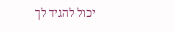יכול להגיד לך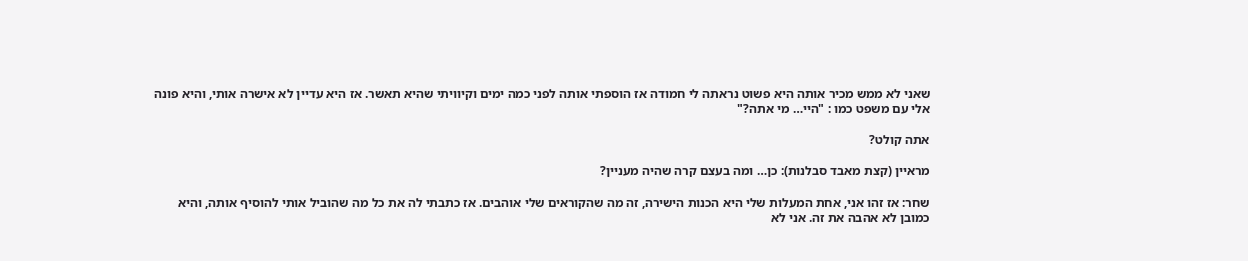שאני לא ממש מכיר אותה היא פשוט נראתה לי חמודה אז הוספתי אותה לפני כמה ימים וקיוויתי שהיא תאשר. אז היא עדיין לא אישרה אותי, והיא פונה אלי עם משפט כמו : "היי… מי אתה?"

אתה קולט?

מראיין (קצת מאבד סבלנות): כן… ומה בעצם קרה שהיה מעניין?

שחר: אז זהו אני, אחת המעלות שלי היא הכנות הישירה, זה מה שהקוראים שלי אוהבים. אז כתבתי לה את כל מה שהוביל אותי להוסיף אותה, והיא כמובן לא אהבה את זה. אני לא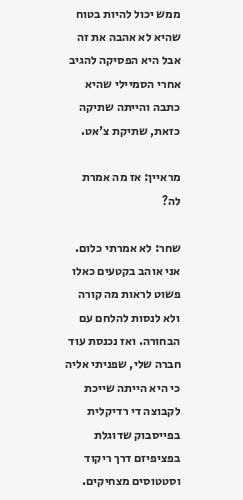ממש יכול להיות בטוח שהיא לא אהבה את זה אבל היא הפסיקה להגיב אחרי הסמיילי שהיא כתבה והייתה שתיקה כזאת, שתיקת צ'אט.

מראיין: אז מה אמרת לה?

שחר: לא אמרתי כלום. אני אוהב בקטעים כאלו פשוט לראות מה קורה ולא לנסות להלחם עם הבחורה. ואז נכנסת עוד חברה שלי, שפניתי אליה כי היא הייתה שייכת לקבוצה די רדיקלית בפייסבוק שדוגלת בפציפיזם דרך ריקוד וסטטוסים מצחיקים.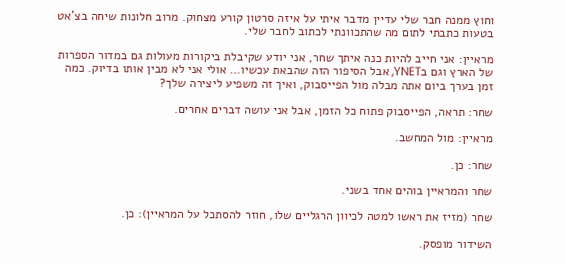וחוץ ממנה חבר שלי עדיין מדבר איתי על איזה סרטון קורע מצחוק. מרוב חלונות שיחה בצ'אט בטעות כתבתי לתום מה שהתכוונתי לכתוב לחבר שלי.

מראיין: אני חייב להיות כנה איתך שחר, אני יודע שקיבלת ביקורות מעולות גם במדור הספרות של הארץ וגם בYNET, אבל הסיפור הזה שהבאת עכשיו… אולי אני לא מבין אותו בדיוק. כמה זמן בערך ביום אתה מבלה מול הפייסבוק, ואיך זה משפיע ליצירה שלך?

שחר: תראה, הפייסבוק פתוח כל הזמן, אבל אני עושה דברים אחרים.

מראיין: מול המחשב.

שחר: כן.

שחר והמראיין בוהים אחד בשני.

שחר (מזיז את ראשו למטה לכיוון הרגליים שלו, חוזר להסתכל על המראיין): כן.

השידור מופסק.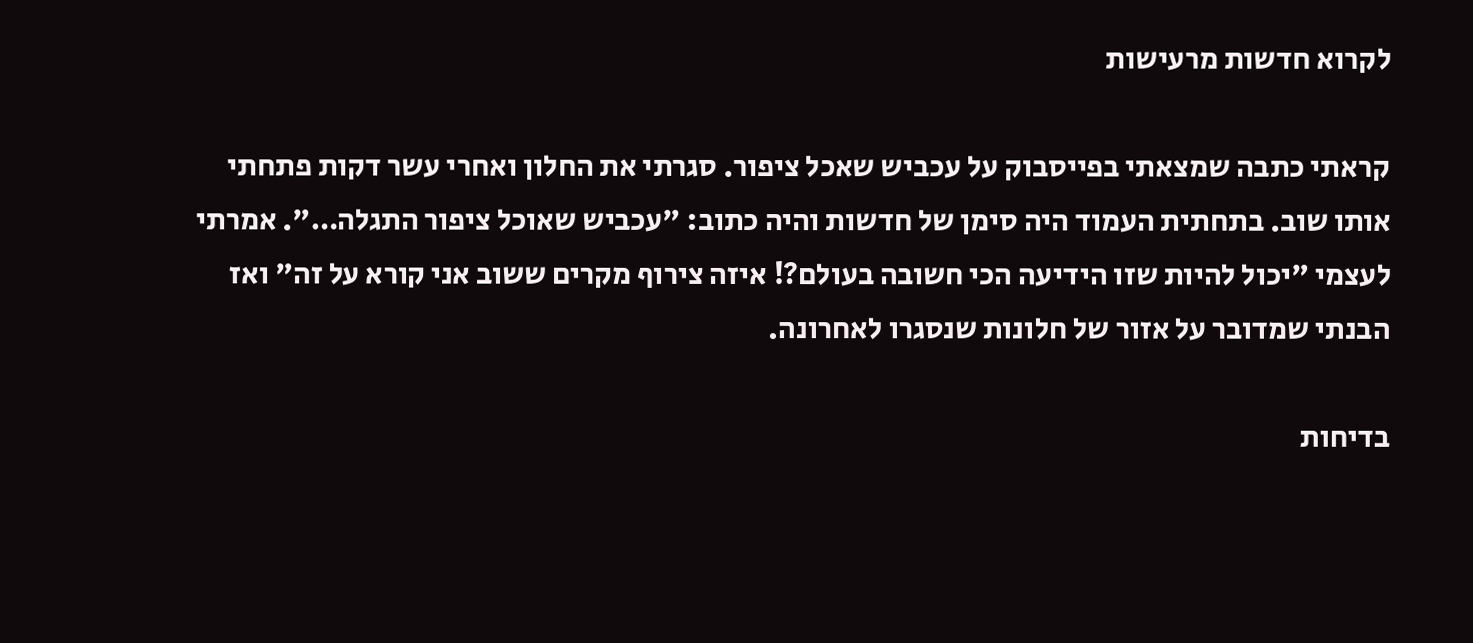לקרוא חדשות מרעישות

קראתי כתבה שמצאתי בפייסבוק על עכביש שאכל ציפור. סגרתי את החלון ואחרי עשר דקות פתחתי אותו שוב. בתחתית העמוד היה סימן של חדשות והיה כתוב: "עכביש שאוכל ציפור התגלה…". אמרתי לעצמי "יכול להיות שזו הידיעה הכי חשובה בעולם?! איזה צירוף מקרים ששוב אני קורא על זה" ואז הבנתי שמדובר על אזור של חלונות שנסגרו לאחרונה.

בדיחות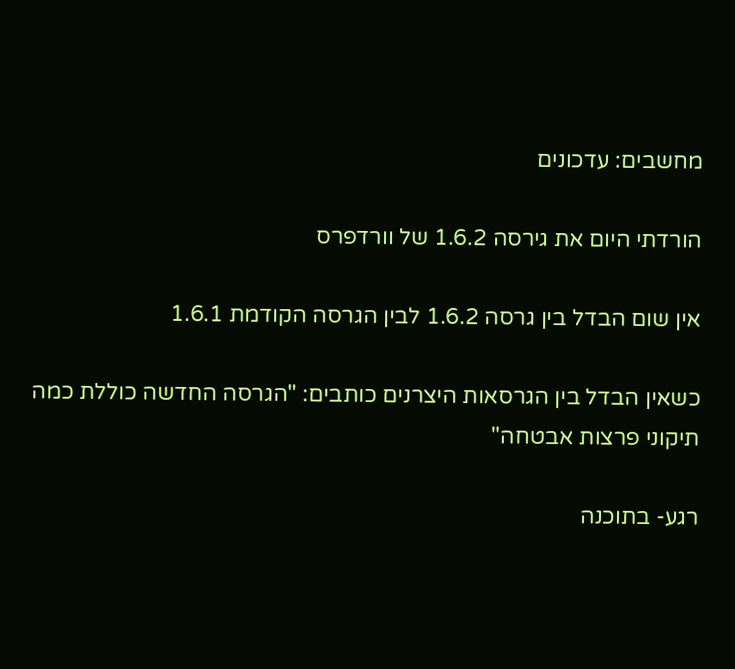מחשבים: עדכונים

הורדתי היום את גירסה 1.6.2 של וורדפרס

אין שום הבדל בין גרסה 1.6.2 לבין הגרסה הקודמת 1.6.1

כשאין הבדל בין הגרסאות היצרנים כותבים: "הגרסה החדשה כוללת כמה תיקוני פרצות אבטחה"

רגע- בתוכנה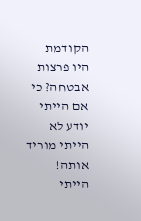הקודמת היו פרצות אבטחה? כי אם הייתי יודע לא הייתי מוריד אותה! הייתי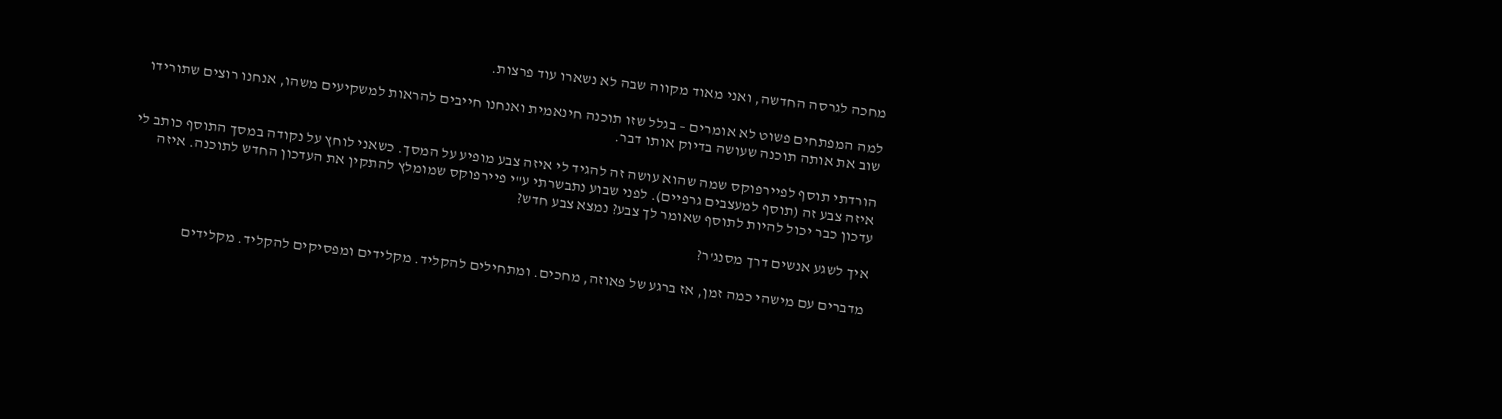מחכה לגרסה החדשה, ואני מאוד מקווה שבה לא נשארו עוד פרצות.

למה המפתחים פשוט לא אומרים – בגלל שזו תוכנה חינאמית ואנחנו חייבים להראות למשקיעים משהו, אנחנו רוצים שתורידו שוב את אותה תוכנה שעושה בדיוק אותו דבר.

הורדתי תוסף לפיירפוקס שמה שהוא עושה זה להגיד לי איזה צבע מופיע על המסך. כשאני לוחץ על נקודה במסך התוסף כותב לי איזה צבע זה (תוסף למעצבים גרפיים). לפני שבוע נתבשרתי ע"י פיירפוקס שמומלץ להתקין את העדכון החדש לתוכנה. איזה עדכון כבר יכול להיות לתוסף שאומר לך צבע? נמצא צבע חדש?

איך לשגע אנשים דרך מסנג'ר?

מדברים עם מישהי כמה זמן, אז ברגע של פאוזה, מחכים. ומתחילים להקליד. מקלידים ומפסיקים להקליד. מקלידים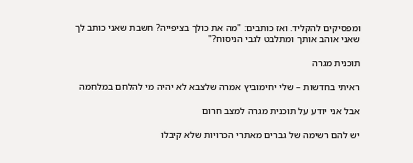ומפסיקים להקליד. ואז כותבים: "מה את כולך בציפייה? חשבת שאני כותב לך שאני אוהב אותך ומתלבט לגבי הניסוח?"

תוכנית מגרה

ראיתי בחדשות – שלי יחימוביץ אמרה שלצבא לא יהיה מי להלחם במלחמה

אבל אני יודע על תוכנית מגרה למצב חרום

יש להם רשימה של גברים מאתרי הכרויות שלא קיבלו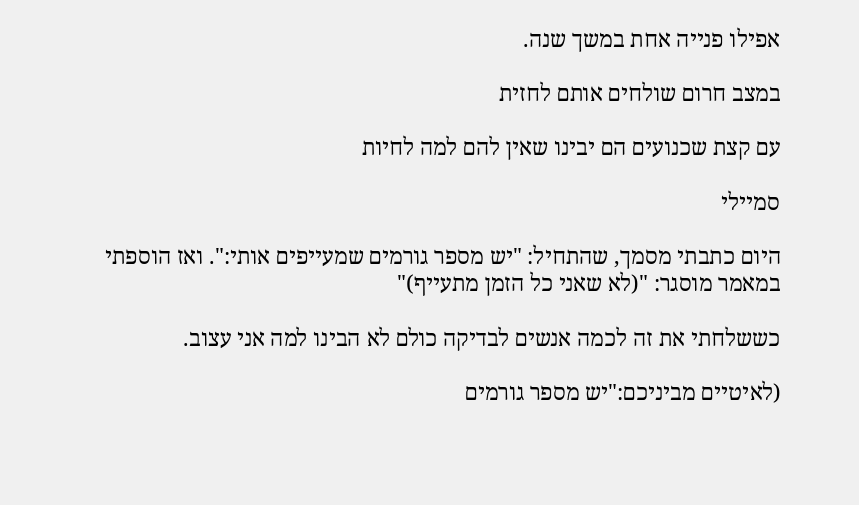אפילו פנייה אחת במשך שנה.

במצב חרום שולחים אותם לחזית

עם קצת שכנועים הם יבינו שאין להם למה לחיות

סמיילי

היום כתבתי מסמך, שהתחיל: "יש מספר גורמים שמעייפים אותי:". ואז הוספתי במאמר מוסגר: "(לא שאני כל הזמן מתעייף)"

כששלחתי את זה לכמה אנשים לבדיקה כולם לא הבינו למה אני עצוב.

(לאיטיים מביניכם:"יש מספר גורמים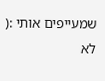שמעייפים אותי :( לא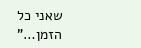שאני כל הזמן…"